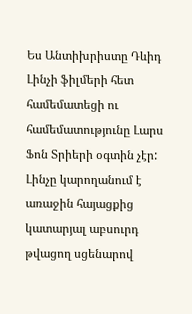Ես Անտիխրիստը Դևիդ Լինչի ֆիլմերի հետ համեմատեցի ու համեմատությունը Լարս Ֆոն Տրիերի օգտին չէր: Լինչը կարողանում է առաջին հայացքից կատարյալ աբսուրդ թվացող սցենարով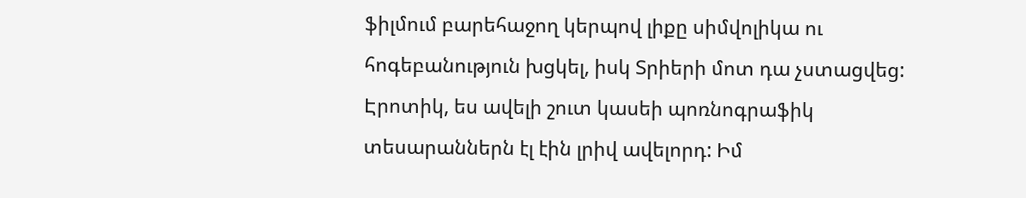ֆիլմում բարեհաջող կերպով լիքը սիմվոլիկա ու հոգեբանություն խցկել, իսկ Տրիերի մոտ դա չստացվեց:
Էրոտիկ, ես ավելի շուտ կասեի պոռնոգրաֆիկ տեսարաններն էլ էին լրիվ ավելորդ: Իմ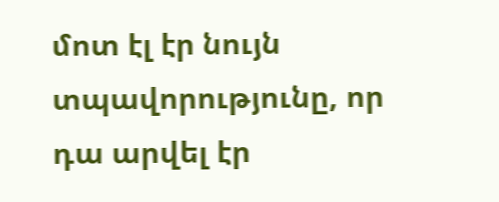մոտ էլ էր նույն տպավորությունը, որ դա արվել էր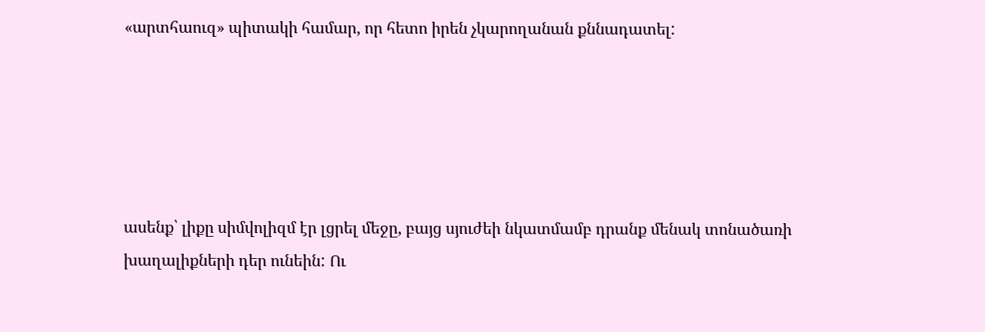«արտհաուզ» պիտակի համար, որ հետո իրեն չկարողանան քննադատել:





ասենք՝ լիքը սիմվոլիզմ էր լցրել մեջը, բայց սյուժեի նկատմամբ դրանք մենակ տոնածառի խաղալիքների դեր ունեին: Ու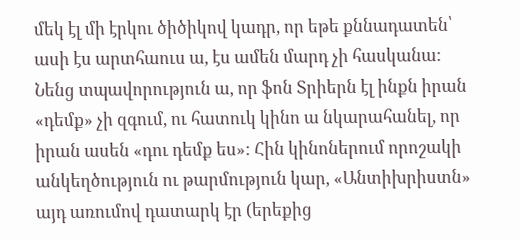մեկ էլ մի էրկու ծիծիկով կադր, որ եթե քննադատեն՝ ասի էս արտհաուս ա, էս ամեն մարդ չի հասկանա: Նենց տպավորություն ա, որ ֆոն Տրիերն էլ ինքն իրան «դեմք» չի զգում, ու հատուկ կինո ա նկարահանել, որ իրան ասեն «դու դեմք ես»: Հին կինոներում որոշակի անկեղծություն ու թարմություն կար, «Անտիխրիստն» այդ առումով դատարկ էր (երեքից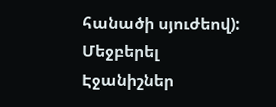հանածի սյուժեով):
Մեջբերել
Էջանիշներ